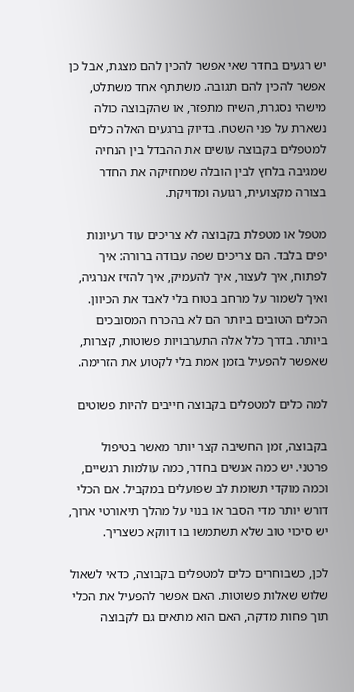יש רגעים בחדר שאי אפשר להכין להם מצגת, אבל כן אפשר להכין להם תגובה. משתתף אחד משתלט, מישהי נסגרת, השיח מתפזר, או שהקבוצה כולה נשארת על פני השטח. בדיוק ברגעים האלה כלים למטפלים בקבוצה עושים את ההבדל בין הנחיה שמגיבה בלחץ לבין הובלה שמחזיקה את החדר בצורה מקצועית, רגועה ומדויקת.

מטפל או מטפלת בקבוצה לא צריכים עוד רעיונות יפים בלבד. הם צריכים שפה עבודה ברורה: איך לפתוח, איך לעצור, איך להעמיק, איך להזיז אנרגיה, ואיך לשמור על מרחב בטוח בלי לאבד את הכיוון. הכלים הטובים ביותר הם לא בהכרח המסובכים ביותר. בדרך כלל אלה התערבויות פשוטות, קצרות, שאפשר להפעיל בזמן אמת בלי לקטוע את הזרימה.

למה כלים למטפלים בקבוצה חייבים להיות פשוטים

בקבוצה, זמן החשיבה קצר יותר מאשר בטיפול פרטני. יש כמה אנשים בחדר, כמה עולמות רגשיים, וכמה מוקדי תשומת לב שפועלים במקביל. אם הכלי דורש יותר מדי הסבר או בנוי על מהלך תיאורטי ארוך, יש סיכוי טוב שלא תשתמשו בו דווקא כשצריך.

לכן, כשבוחרים כלים למטפלים בקבוצה, כדאי לשאול שלוש שאלות פשוטות. האם אפשר להפעיל את הכלי תוך פחות מדקה, האם הוא מתאים גם לקבוצה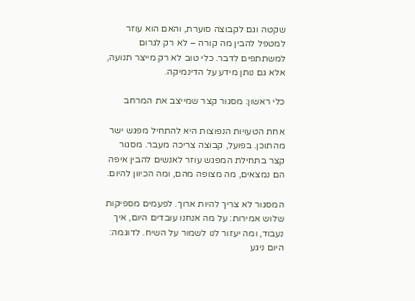שקטה וגם לקבוצה סוערת, והאם הוא עוזר למטפל להבין מה קורה – לא רק לגרום למשתתפים לדבר. כלי טוב לא רק מייצר תנועה, אלא גם נותן מידע על הדינמיקה.

כלי ראשון: מסגור קצר שמייצב את המרחב

אחת הטעויות הנפוצות היא להתחיל מפגש ישר מהתוכן. בפועל, קבוצה צריכה מעבר. מסגור קצר בתחילת המפגש עוזר לאנשים להבין איפה הם נמצאים, מה מצופה מהם, ומה הכיוון להיום.

המסגור לא צריך להיות ארוך. לפעמים מספיקות שלוש אמירות: על מה אנחנו עובדים היום, איך נעבוד, ומה יעזור לנו לשמור על השיח. לדוגמה: היום ניגע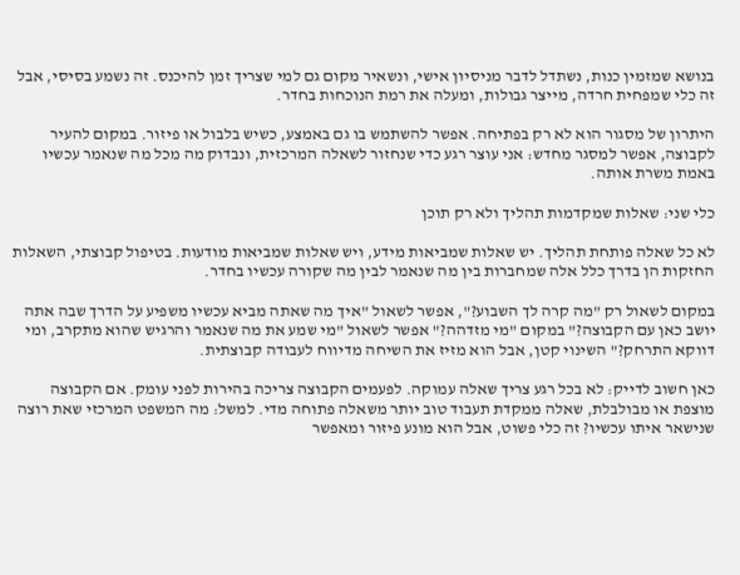בנושא שמזמין כנות, נשתדל לדבר מניסיון אישי, ונשאיר מקום גם למי שצריך זמן להיכנס. זה נשמע בסיסי, אבל זה כלי שמפחית חרדה, מייצר גבולות, ומעלה את רמת הנוכחות בחדר.

היתרון של מסגור הוא לא רק בפתיחה. אפשר להשתמש בו גם באמצע, כשיש בלבול או פיזור. במקום להעיר לקבוצה, אפשר למסגר מחדש: אני עוצר רגע כדי שנחזור לשאלה המרכזית, ונבדוק מה מכל מה שנאמר עכשיו באמת משרת אותה.

כלי שני: שאלות שמקדמות תהליך ולא רק תוכן

לא כל שאלה פותחת תהליך. יש שאלות שמביאות מידע, ויש שאלות שמביאות מודעות. בטיפול קבוצתי, השאלות החזקות הן בדרך כלל אלה שמחברות בין מה שנאמר לבין מה שקורה עכשיו בחדר.

במקום לשאול רק "מה קרה לך השבוע?", אפשר לשאול "איך מה שאתה מביא עכשיו משפיע על הדרך שבה אתה יושב כאן עם הקבוצה?" במקום "מי מזדהה?" אפשר לשאול "מי שמע את מה שנאמר והרגיש שהוא מתקרב, ומי דווקא התרחק?" השינוי קטן, אבל הוא מזיז את השיחה מדיווח לעבודה קבוצתית.

כאן חשוב לדייק: לא בכל רגע צריך שאלה עמוקה. לפעמים הקבוצה צריכה בהירות לפני עומק. אם הקבוצה מוצפת או מבולבלת, שאלה ממקדת תעבוד טוב יותר משאלה פתוחה מדי. למשל: מה המשפט המרכזי שאת רוצה שנישאר איתו עכשיו? זה כלי פשוט, אבל הוא מונע פיזור ומאפשר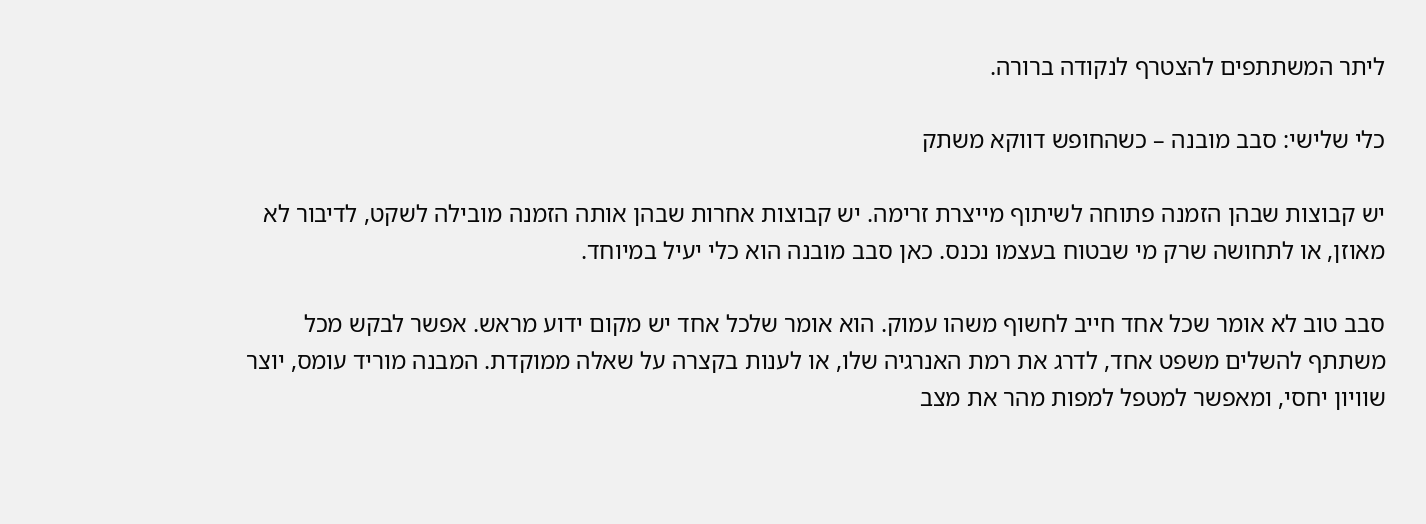ליתר המשתתפים להצטרף לנקודה ברורה.

כלי שלישי: סבב מובנה – כשהחופש דווקא משתק

יש קבוצות שבהן הזמנה פתוחה לשיתוף מייצרת זרימה. יש קבוצות אחרות שבהן אותה הזמנה מובילה לשקט, לדיבור לא מאוזן, או לתחושה שרק מי שבטוח בעצמו נכנס. כאן סבב מובנה הוא כלי יעיל במיוחד.

סבב טוב לא אומר שכל אחד חייב לחשוף משהו עמוק. הוא אומר שלכל אחד יש מקום ידוע מראש. אפשר לבקש מכל משתתף להשלים משפט אחד, לדרג את רמת האנרגיה שלו, או לענות בקצרה על שאלה ממוקדת. המבנה מוריד עומס, יוצר שוויון יחסי, ומאפשר למטפל למפות מהר את מצב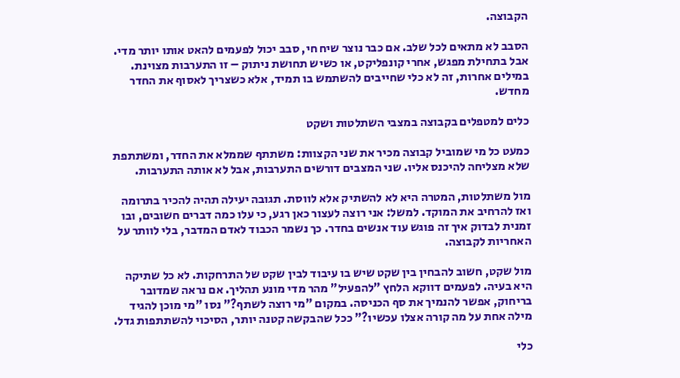הקבוצה.

הסבב לא מתאים לכל שלב. אם כבר נוצר שיח חי, סבב יכול לפעמים להאט אותו יותר מדי. אבל בתחילת מפגש, אחרי קונפליקט, או כשיש תחושת ניתוק – זו התערבות מצוינת. במילים אחרות, זה לא כלי שחייבים להשתמש בו תמיד, אלא כשצריך לאסוף את החדר מחדש.

כלים למטפלים בקבוצה במצבי השתלטות ושקט

כמעט כל מי שמוביל קבוצה מכיר את שני הקצוות: משתתף שממלא את החדר, ומשתתפת שלא מצליחה להיכנס אליו. שני המצבים דורשים התערבות, אבל לא אותה התערבות.

מול משתלטות, המטרה היא לא להשתיק אלא לווסת. תגובה יעילה תהיה להכיר בתרומה ואז להרחיב את המוקד. למשל: אני רוצה לעצור כאן רגע, כי עלו כמה דברים חשובים, ובו זמנית לבדוק איך זה פוגש עוד אנשים בחדר. כך נשמר הכבוד לאדם המדבר, בלי לוותר על האחריות לקבוצה.

מול שקט, חשוב להבחין בין שקט שיש בו עיבוד לבין שקט של התרחקות. לא כל שתיקה היא בעיה. לפעמים דווקא הלחץ "להפעיל" מהר מדי מונע תהליך. אם נראה שמדובר בריחוק, אפשר להנמיך את סף הכניסה. במקום "מי רוצה לשתף?" נסו "מי מוכן להגיד מילה אחת על מה קורה אצלו עכשיו?" ככל שהבקשה קטנה יותר, הסיכוי להשתתפות גדל.

כלי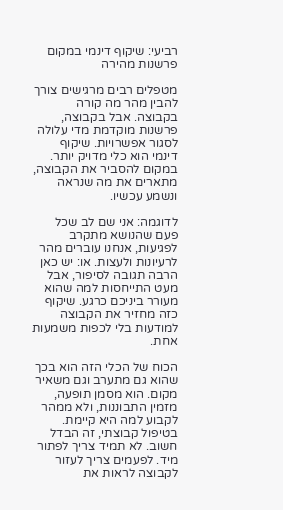רביעי: שיקוף דינמי במקום פרשנות מהירה

מטפלים רבים מרגישים צורך להבין מהר מה קורה בקבוצה. אבל בקבוצה, פרשנות מוקדמת מדי עלולה לסגור אפשרויות. שיקוף דינמי הוא כלי מדויק יותר. במקום להסביר את הקבוצה, מתארים את מה שנראה ונשמע עכשיו.

לדוגמה: אני שם לב שכל פעם שהנושא מתקרב לפגיעות, אנחנו עוברים מהר לרעיונות ולעצות. או: יש כאן הרבה תגובה לסיפור, אבל מעט התייחסות למה שהוא מעורר ביניכם כרגע. שיקוף כזה מחזיר את הקבוצה למודעות בלי לכפות משמעות אחת.

הכוח של הכלי הזה הוא בכך שהוא גם מתערב וגם משאיר מקום. הוא מסמן תופעה, מזמין התבוננות, ולא ממהר לקבוע למה היא קיימת. בטיפול קבוצתי, זה הבדל חשוב. לא תמיד צריך לפתור מיד. לפעמים צריך לעזור לקבוצה לראות את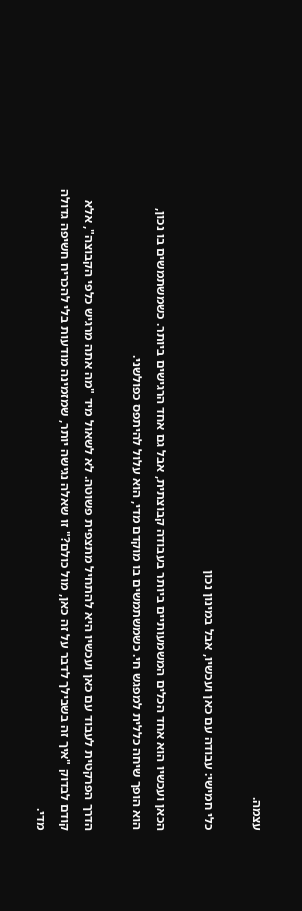עצמה.

כלי חמישי: עבודה עם כאן ועכשיו, אבל במינון נכון

הכאן ועכשיו הוא אחד הכלים המשמעותיים ביותר בעבודה קבוצתית, אבל גם אחד הרגישים ביותר. כשמשתמשים בו נכון, הוא הופך שיחה כללית למפגש חי. כשמשתמשים בו מוקדם מדי, הוא עלול להיתפס כפולשני.

הדרך הפרקטית לעבוד עם כאן ועכשיו היא להתחיל מתצפית פשוטה. לא לשאול מיד "מה אתה מרגיש כלפי הקבוצה", אלא קודם לבדוק "איך זה בשבילך לדבר על זה כאן, מול כולם?" זו שאלה נגישה יותר, שמזמינה מודעות בלי להכריח חשיפה גדולה מדי.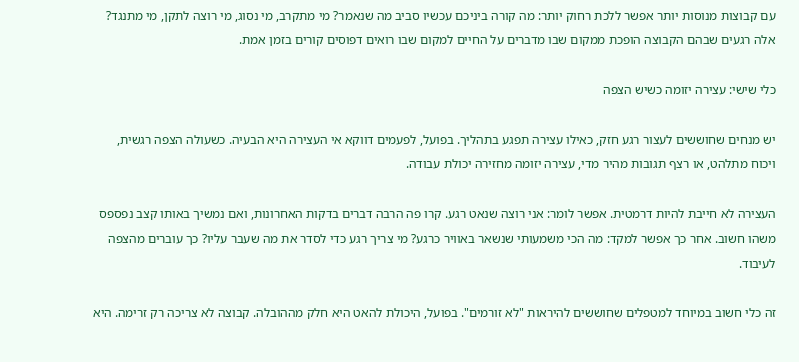עם קבוצות מנוסות יותר אפשר ללכת רחוק יותר: מה קורה ביניכם עכשיו סביב מה שנאמר? מי מתקרב, מי נסוג, מי רוצה לתקן, מי מתנגד? אלה רגעים שבהם הקבוצה הופכת ממקום שבו מדברים על החיים למקום שבו רואים דפוסים קורים בזמן אמת.

כלי שישי: עצירה יזומה כשיש הצפה

יש מנחים שחוששים לעצור רגע חזק, כאילו עצירה תפגע בתהליך. בפועל, לפעמים דווקא אי העצירה היא הבעיה. כשעולה הצפה רגשית, ויכוח מתלהט, או רצף תגובות מהיר מדי, עצירה יזומה מחזירה יכולת עבודה.

העצירה לא חייבת להיות דרמטית. אפשר לומר: אני רוצה שנאט רגע. קרו פה הרבה דברים בדקות האחרונות, ואם נמשיך באותו קצב נפספס משהו חשוב. אחר כך אפשר למקד: מה הכי משמעותי שנשאר באוויר כרגע? מי צריך רגע כדי לסדר את מה שעבר עליו? כך עוברים מהצפה לעיבוד.

זה כלי חשוב במיוחד למטפלים שחוששים להיראות "לא זורמים". בפועל, היכולת להאט היא חלק מההובלה. קבוצה לא צריכה רק זרימה. היא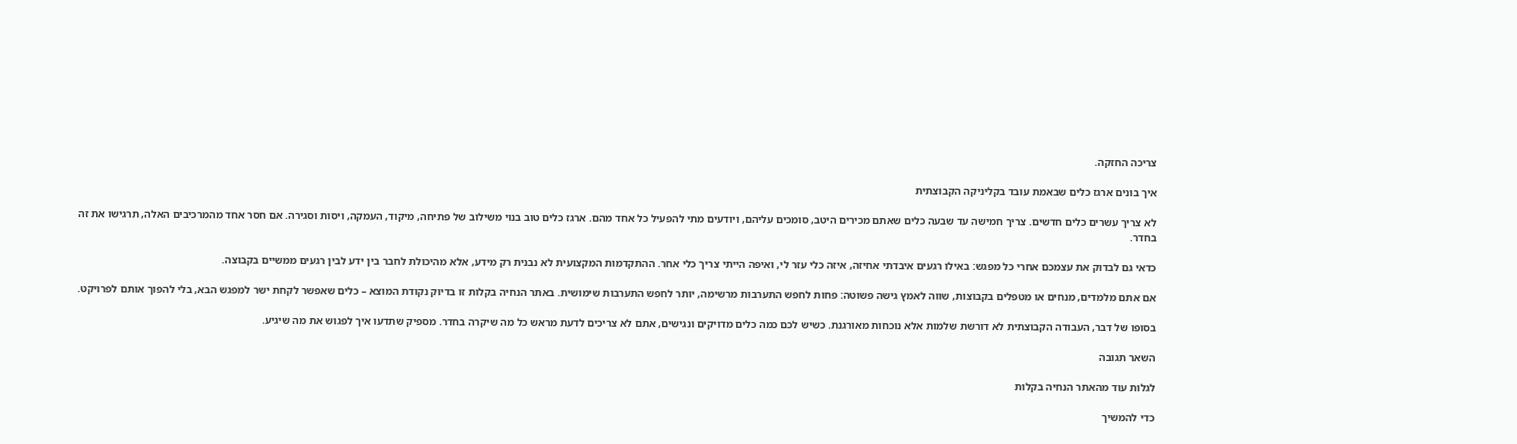צריכה החזקה.

איך בונים ארגז כלים שבאמת עובד בקליניקה הקבוצתית

לא צריך עשרים כלים חדשים. צריך חמישה עד שבעה כלים שאתם מכירים היטב, סומכים עליהם, ויודעים מתי להפעיל כל אחד מהם. ארגז כלים טוב בנוי משילוב של פתיחה, מיקוד, העמקה, ויסות וסגירה. אם חסר אחד מהמרכיבים האלה, תרגישו את זה בחדר.

כדאי גם לבדוק את עצמכם אחרי כל מפגש: באילו רגעים איבדתי אחיזה, איזה כלי עזר לי, ואיפה הייתי צריך כלי אחר. ההתקדמות המקצועית לא נבנית רק מידע, אלא מהיכולת לחבר בין ידע לבין רגעים ממשיים בקבוצה.

אם אתם מלמדים, מנחים או מטפלים בקבוצות, שווה לאמץ גישה פשוטה: פחות לחפש התערבות מרשימה, יותר לחפש התערבות שימושית. באתר הנחיה בקלות זו בדיוק נקודת המוצא – כלים שאפשר לקחת ישר למפגש הבא, בלי להפוך אותם לפרויקט.

בסופו של דבר, העבודה הקבוצתית לא דורשת שלמות אלא נוכחות מאורגנת. כשיש לכם כמה כלים מדויקים ונגישים, אתם לא צריכים לדעת מראש כל מה שיקרה בחדר. מספיק שתדעו איך לפגוש את מה שיגיע.

השאר תגובה

לגלות עוד מהאתר הנחיה בקלות

כדי להמשיך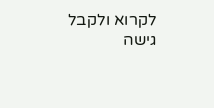לקרוא ולקבל גישה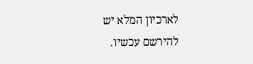לארכיון המלא יש להירשם עכשיו.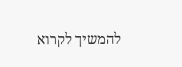להמשיך לקרוא